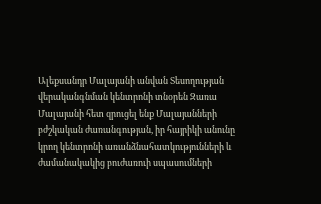Ալեքսանդր Մալայանի անվան Տեսողության վերականգնման կենտրոնի տնօրեն Զառա Մալայանի հետ զրուցել ենք Մալայանների բժշկական ժառանգության, իր հայրիկի անունը կրող կենտրոնի առանձնահատկությունների և ժամանակակից բուժառուի սպասումների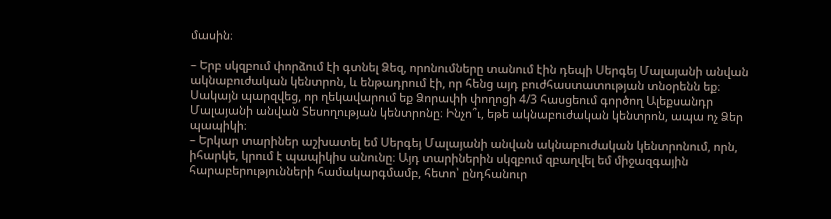մասին։

– Երբ սկզբում փորձում էի գտնել Ձեզ, որոնումները տանում էին դեպի Սերգեյ Մալայանի անվան ակնաբուժական կենտրոն, և ենթադրում էի, որ հենց այդ բուժհաստատության տնօրենն եք։ Սակայն պարզվեց, որ ղեկավարում եք Ձորափի փողոցի 4/3 հասցեում գործող Ալեքսանդր Մալայանի անվան Տեսողության կենտրոնը։ Ինչո՞ւ, եթե ակնաբուժական կենտրոն, ապա ոչ Ձեր պապիկի։
– Երկար տարիներ աշխատել եմ Սերգեյ Մալայանի անվան ակնաբուժական կենտրոնում, որն, իհարկե, կրում է պապիկիս անունը։ Այդ տարիներին սկզբում զբաղվել եմ միջազգային հարաբերությունների համակարգմամբ, հետո՝ ընդհանուր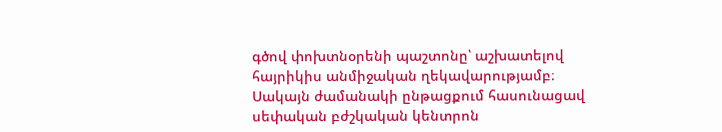գծով փոխտնօրենի պաշտոնը՝ աշխատելով հայրիկիս անմիջական ղեկավարությամբ։
Սակայն ժամանակի ընթացքում հասունացավ սեփական բժշկական կենտրոն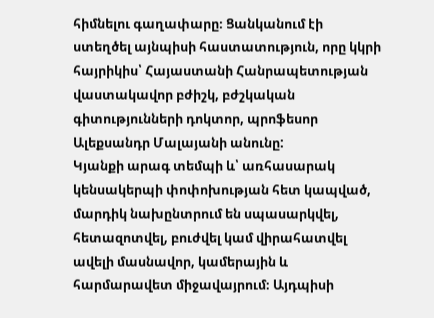հիմնելու գաղափարը։ Ցանկանում էի ստեղծել այնպիսի հաստատություն, որը կկրի հայրիկիս՝ Հայաստանի Հանրապետության վաստակավոր բժիշկ, բժշկական գիտությունների դոկտոր, պրոֆեսոր Ալեքսանդր Մալայանի անունը:
Կյանքի արագ տեմպի և՝ առհասարակ կենսակերպի փոփոխության հետ կապված, մարդիկ նախընտրում են սպասարկվել, հետազոտվել, բուժվել կամ վիրահատվել ավելի մասնավոր, կամերային և հարմարավետ միջավայրում։ Այդպիսի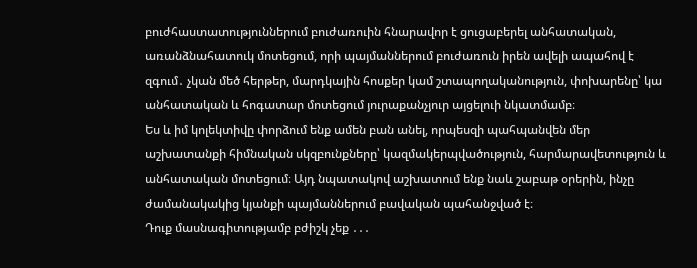բուժհաստատություններում բուժառուին հնարավոր է ցուցաբերել անհատական, առանձնահատուկ մոտեցում, որի պայմաններում բուժառուն իրեն ավելի ապահով է զգում․ չկան մեծ հերթեր, մարդկային հոսքեր կամ շտապողականություն, փոխարենը՝ կա անհատական և հոգատար մոտեցում յուրաքանչյուր այցելուի նկատմամբ։
Ես և իմ կոլեկտիվը փորձում ենք ամեն բան անել, որպեսզի պահպանվեն մեր աշխատանքի հիմնական սկզբունքները՝ կազմակերպվածություն, հարմարավետություն և անհատական մոտեցում։ Այդ նպատակով աշխատում ենք նաև շաբաթ օրերին, ինչը ժամանակակից կյանքի պայմաններում բավական պահանջված է։
Դուք մասնագիտությամբ բժիշկ չեք ․․․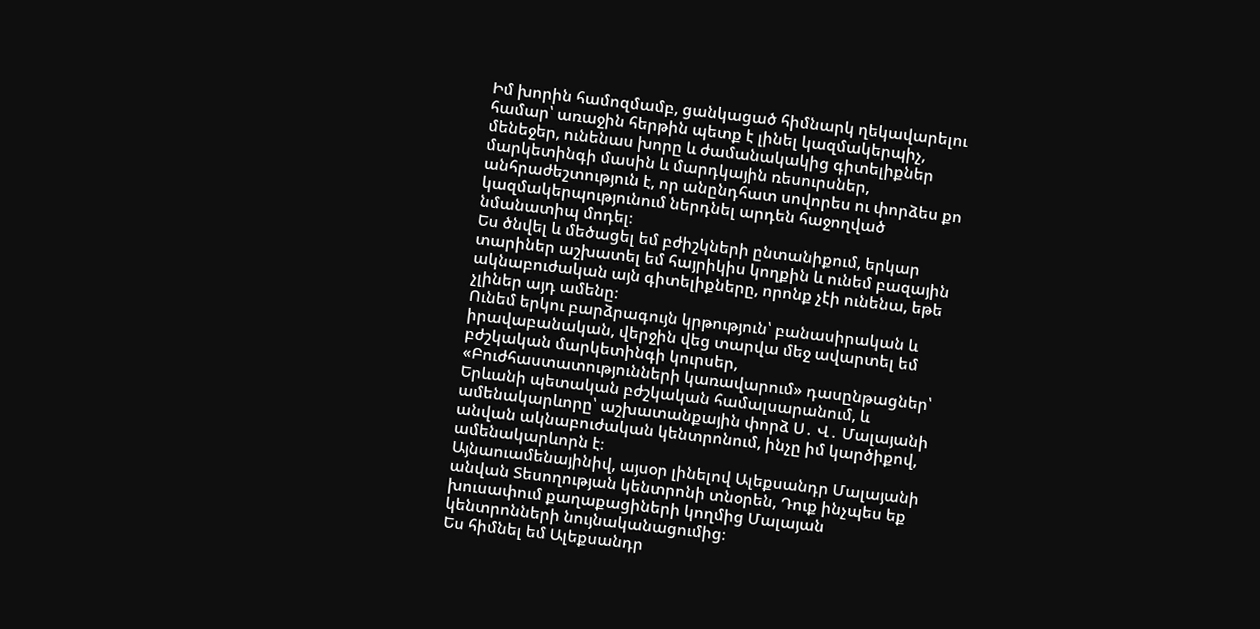Իմ խորին համոզմամբ, ցանկացած հիմնարկ ղեկավարելու համար՝ առաջին հերթին պետք է լինել կազմակերպիչ, մենեջեր, ունենաս խորը և ժամանակակից գիտելիքներ մարկետինգի մասին և մարդկային ռեսուրսներ, անհրաժեշտություն է, որ անընդհատ սովորես ու փորձես քո կազմակերպությունում ներդնել արդեն հաջողված նմանատիպ մոդել։
Ես ծնվել և մեծացել եմ բժիշկների ընտանիքում, երկար տարիներ աշխատել եմ հայրիկիս կողքին և ունեմ բազային ակնաբուժական այն գիտելիքները, որոնք չէի ունենա, եթե չլիներ այդ ամենը։
Ունեմ երկու բարձրագույն կրթություն՝ բանասիրական և իրավաբանական, վերջին վեց տարվա մեջ ավարտել եմ բժշկական մարկետինգի կուրսեր, «Բուժհաստատությունների կառավարում» դասընթացներ՝ Երևանի պետական բժշկական համալսարանում, և ամենակարևորը՝ աշխատանքային փորձ Ս․ Վ․ Մալայանի անվան ակնաբուժական կենտրոնում, ինչը իմ կարծիքով, ամենակարևորն է։
Այնաուամենայինիվ, այսօր լինելով Ալեքսանդր Մալայանի անվան Տեսողության կենտրոնի տնօրեն, Դուք ինչպես եք խուսափում քաղաքացիների կողմից Մալայան կենտրոնների նույնականացումից։
Ես հիմնել եմ Ալեքսանդր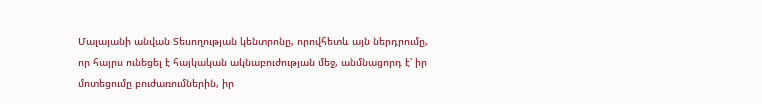Մալայանի անվան Տեսողության կենտրոնը, որովհետև այն ներդրումը, որ հայրս ունեցել է հայկական ակնաբուժության մեջ, անմնացորդ է՝ իր մոտեցումը բուժառումներին, իր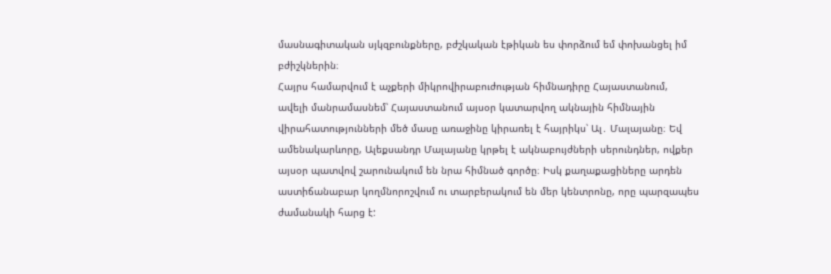մասնագիտական սյկզբունքները, բժշկական էթիկան ես փորձում եմ փոխանցել իմ բժիշկներին։
Հայրս համարվում է աչքերի միկրովիրաբուժության հիմնադիրը Հայաստանում, ավելի մանրամասնեմ՝ Հայաստանում այսօր կատարվող ակնային հիմնային վիրահատությունների մեծ մասը առաջինը կիրառել է հայրիկս՝ Ալ․ Մալայանը։ Եվ ամենակարևորը, Ալեքսանդր Մալայանը կրթել է ակնաբույժների սերունդներ, ովքեր այսօր պատվով շարունակում են նրա հիմնած գործը։ Իսկ քաղաքացիները արդեն աստիճանաբար կողմնորոշվում ու տարբերակում են մեր կենտրոնը, որը պարզապես ժամանակի հարց է: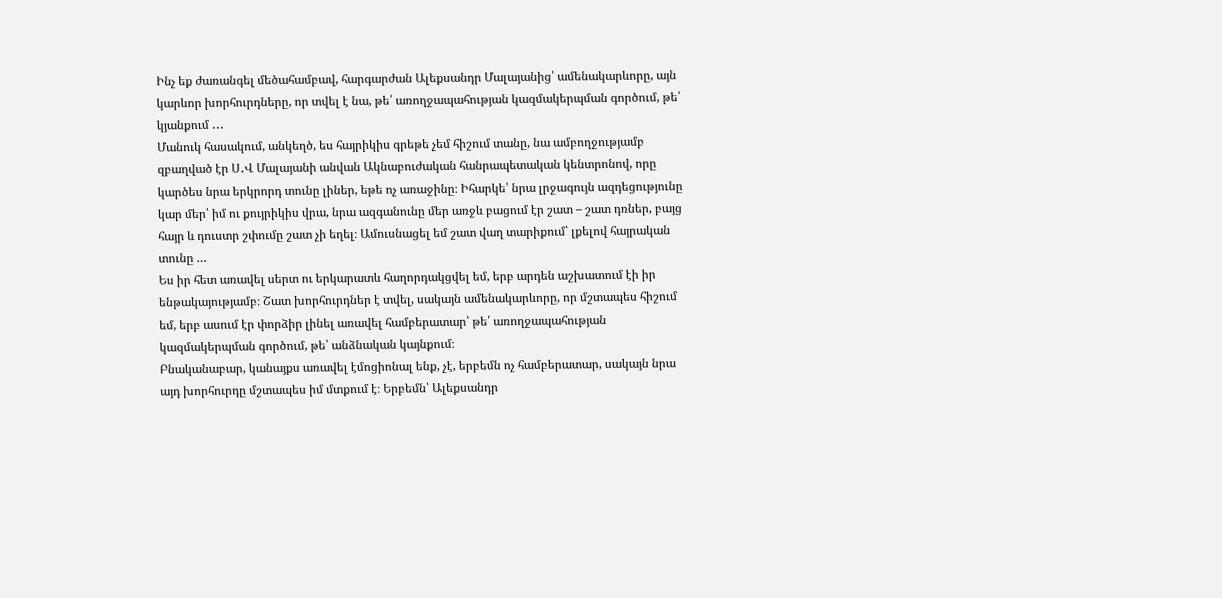Ինչ եք ժառանգել մեծահամբավ, հարգարժան Ալեքսանդր Մալայանից՝ ամենակարևորը, այն կարևոր խորհուրդները, որ տվել է նա, թե՛ առողջապահության կազմակերպման գործում, թե՛ կյանքում ․․․
Մանուկ հասակում, անկեղծ, ես հայրիկիս գրեթե չեմ հիշում տանը, նա ամբողջությամբ զբաղված էր Ս․Վ Մալայանի անվան Ակնաբուժական հանրապետական կենտրոնով, որը կարծես նրա երկրորդ տունը լիներ, եթե ոչ առաջինը։ Իհարկե՝ նրա լրջագույն ազդեցությունը կար մեր՝ իմ ու քույրիկիս վրա, նրա ազգանունը մեր առջև բացում էր շատ – շատ դռներ, բայց հայր և դուստր շփումը շատ չի եղել։ Ամուսնացել եմ շատ վաղ տարիքում՝ լքելով հայրական տունը …
Ես իր հետ առավել սերտ ու երկարատև հաղորդակցվել եմ, երբ արդեն աշխատում էի իր ենթակայությամբ։ Շատ խորհուրդներ է տվել, սակայն ամենակարևորը, որ մշտապես հիշում եմ, երբ ասում էր փորձիր լինել առավել համբերատար՝ թե՛ առողջապահության կազմակերպման գործում, թե՝ անձնական կայնքում։
Բնականաբար, կանայքս առավել էմոցիոնալ ենք, չէ, երբեմն ոչ համբերատար, սակայն նրա այդ խորհուրդը մշտապես իմ մտքում է։ Երբեմն՝ Ալեքսանդր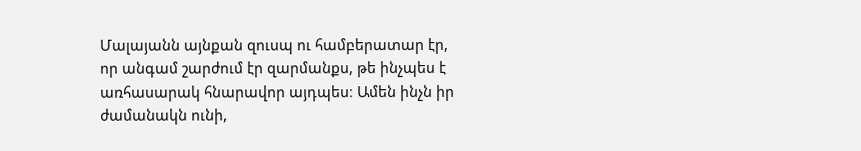Մալայանն այնքան զուսպ ու համբերատար էր, որ անգամ շարժում էր զարմանքս, թե ինչպես է առհասարակ հնարավոր այդպես։ Ամեն ինչն իր ժամանակն ունի,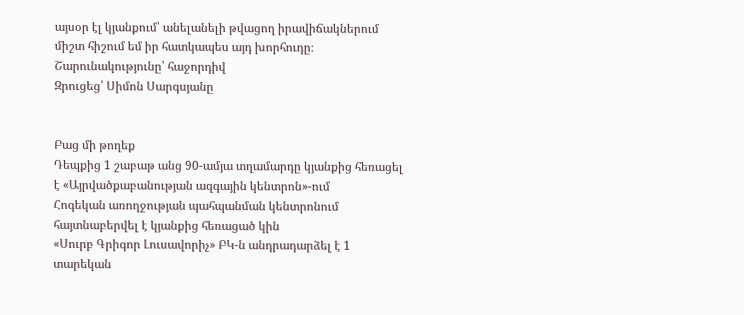այսօր էլ կյանքում՝ անելանելի թվացող իրավիճակներում միշտ հիշում եմ իր հատկապես այդ խորհուդը։
Շարունակությունը՝ հաջորդիվ
Զրուցեց՝ Սիմոն Սարգսյանը


Բաց մի թողեք
Դեպքից 1 շաբաթ անց 90-ամյա տղամարդը կյանքից հեռացել է «Այրվածքաբանության ազգային կենտրոն»-ում
Հոգեկան առողջության պահպանման կենտրոնում հայտնաբերվել է կյանքից հեռացած կին
«Սուրբ Գրիգոր Լուսավորիչ» ԲԿ-ն անդրադարձել է 1 տարեկան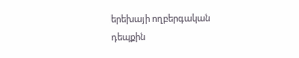երեխայի ողբերգական դեպքին